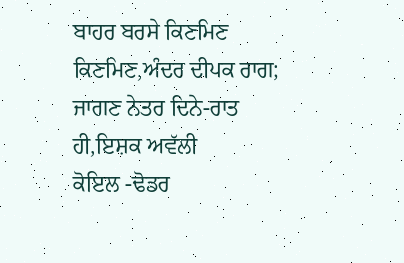ਬਾਹਰ ਬਰਸੇ ਕਿਣਮਿਣ ਕਿਣਮਿਣ,ਅੰਦਰ ਦੀਪਕ ਰਾਗ;
ਜਾਗਣ ਨੇਤਰ ਦਿਨੇ-ਰਾਤ ਹੀ,ਇਸ਼ਕ ਅਵੱਲੀ
ਕੋਇਲ -ਢੋਡਰ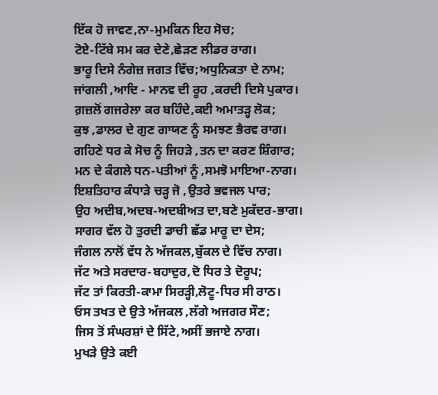ਇੱਕ ਹੋ ਜਾਵਣ,ਨਾ-ਮੁਮਕਿਨ ਇਹ ਸੋਚ;
ਟੋਏ-ਟਿੱਬੇ ਸਮ ਕਰ ਦੇਣੇ,ਛੇੜਣ ਲੀਡਰ ਰਾਗ।
ਭਾਰੂ ਦਿਸੇ ਨੰਗੇਜ਼ ਜਗਤ ਵਿੱਚ;ਅਧੁਨਿਕਤਾ ਦੇ ਨਾਮ;
ਜਾਂਗਲੀ ,ਆਦਿ - ਮਾਨਵ ਦੀ ਰੂਹ ,ਕਰਦੀ ਦਿਸੇ ਪੁਕਾਰ।
ਗ਼ਜ਼ਲੋਂ ਗਜਰੇਲਾ ਕਰ ਬਹਿੰਦੇ,ਕਈ ਅਮਾਤੜ੍ਹ ਲੋਕ;
ਕੁਝ ,ਡਾਲਰ ਦੇ ਗੁਣ ਗਾਯਣ ਨੂੰ ਸਮਝਣ ਭੈਰਵ ਰਾਗ।
ਗਹਿਣੇ ਧਰ ਕੇ ਸੋਚ ਨੂੰ ਜਿਹੜੇ ,ਤਨ ਦਾ ਕਰਣ ਸ਼ਿੰਗਾਰ;
ਮਨ ਦੇ ਕੰਗਲੇ ਧਨ-ਪਤੀਆਂ ਨੂੰ ,ਸਮਝੋ ਮਾਇਆ-ਨਾਗ।
ਇਸ਼ਤਿਹਾਰ ਕੰਧਾੜੇ ਚੜ੍ਹ ਜੋ ,ਉਤਰੇ ਭਵਜਲ ਪਾਰ;
ਉਹ ਅਦੀਬ,ਅਦਬ-ਅਦਬੀਅਤ ਦਾ,ਬਣੇ ਮੁਕੱਦਰ-ਭਾਗ।
ਸਾਗਰ ਵੱਲ ਹੋ ਤੁਰਦੀ ਡਾਚੀ ਛੱਡ ਮਾਰੂ ਦਾ ਦੇਸ;
ਜੰਗਲ ਨਾਲੋਂ ਵੱਧ ਨੇ ਅੱਜਕਲ,ਬੁੱਕਲ ਦੇ ਵਿੱਚ ਨਾਗ।
ਜੱਟ ਅਤੇ ਸਰਦਾਰ-ਬਹਾਦੁਰ,ਦੋ ਧਿਰ ਤੇ ਦੋਰੂਪ;
ਜੱਟ ਤਾਂ ਕਿਰਤੀ-ਕਾਮਾ ਸਿਰੜ੍ਹੀ,ਲੋਟੂ-ਧਿਰ ਸੀ ਰਾਠ।
ਓਸ ਤਖਤ ਦੇ ਉਤੇ ਅੱਜਕਲ ,ਲੱਗੇ ਅਜਗਰ ਸੌਣ;
ਜਿਸ ਤੋਂ ਸੰਘਰਸ਼ਾਂ ਦੇ ਸਿੱਟੇ,ਅਸੀਂ ਭਜਾਏ ਨਾਗ।
ਮੁਖੜੇ ਉਤੇ ਕਈ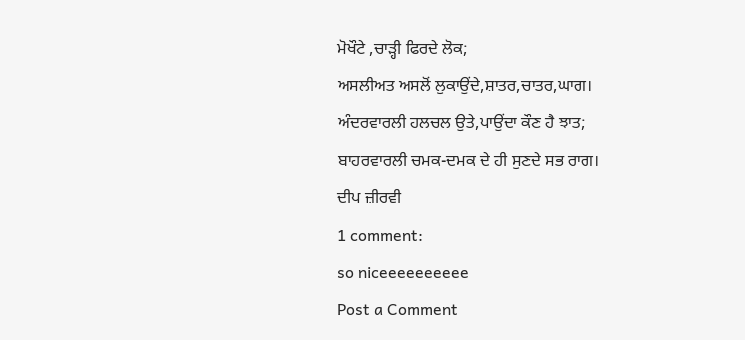ਮੋਖੌਟੇ ,ਚਾੜ੍ਹੀ ਫਿਰਦੇ ਲੋਕ;
ਅਸਲੀਅਤ ਅਸਲੋਂ ਲੁਕਾਉਂਦੇ,ਸ਼ਾਤਰ,ਚਾਤਰ,ਘਾਗ।
ਅੰਦਰਵਾਰਲੀ ਹਲਚਲ ਉਤੇ,ਪਾਉਂਦਾ ਕੌਣ ਹੈ ਝਾਤ;
ਬਾਹਰਵਾਰਲੀ ਚਮਕ-ਦਮਕ ਦੇ ਹੀ ਸੁਣਦੇ ਸਭ ਰਾਗ।
ਦੀਪ ਜ਼ੀਰਵੀ
1 comment:
so niceeeeeeeeee
Post a Comment